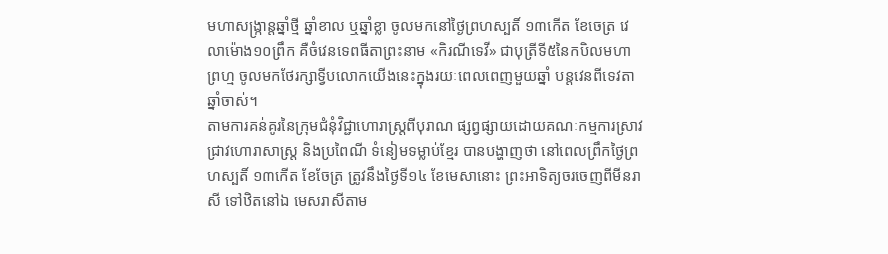មហាសង្ក្រាន្តឆ្នាំថ្មី ឆ្នាំខាល ឬឆ្នាំខ្លា ចូលមកនៅថ្ងៃព្រហស្បតិ៍ ១៣កើត ខែចេត្រ វេលាម៉ោង១០ព្រឹក គឺចំវេនទេពធីតាព្រះនាម «កិរណីទេវី» ជាបុត្រីទី៥នៃកបិលមហាព្រហ្ម ចូលមកថែរក្សាទ្វីបលោកយើងនេះក្នុងរយៈពេលពេញមួយឆ្នាំ បន្តវេនពីទេវតាឆ្នាំចាស់។
តាមការគន់គូរនៃក្រុមជំនុំវិជ្ជាហោរាស្រ្តពីបុរាណ ផ្សព្វផ្សាយដោយគណៈកម្មការស្រាវជ្រាវហោរាសាស្ត្រ និងប្រពៃណី ទំនៀមទម្លាប់ខ្មែរ បានបង្ហាញថា នៅពេលព្រឹកថ្ងៃព្រហស្បតិ៍ ១៣កើត ខែចែត្រ ត្រូវនឹងថ្ងៃទី១៤ ខែមេសានោះ ព្រះអាទិត្យចរចេញពីមីនរាសី ទៅឋិតនៅឯ មេសរាសីតាម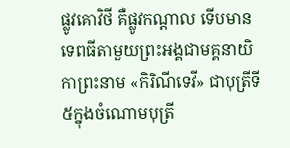ផ្លូវគោវិថី គឺផ្លូវកណ្តាល ទើបមានទេពធីតាមួយព្រះអង្គជាមគ្គនាយិកាព្រះនាម «កិរិណីទេវី» ជាបុត្រីទី៥ក្នុងចំណោមបុត្រី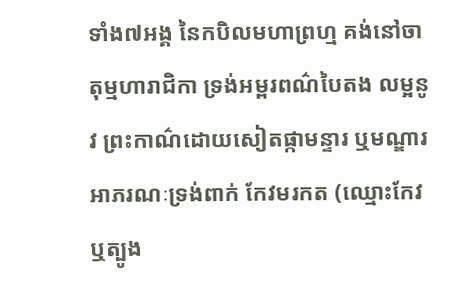ទាំង៧អង្គ នៃកបិលមហាព្រហ្ម គង់នៅចាតុម្មហារាជិកា ទ្រង់អម្ពរពណ៌បៃតង លម្អនូវ ព្រះកាណ៌ដោយសៀតផ្កាមន្ទារ ឬមណ្ឌារ អាភរណៈទ្រង់ពាក់ កែវមរកត (ឈ្មោះកែវ ឬត្បូង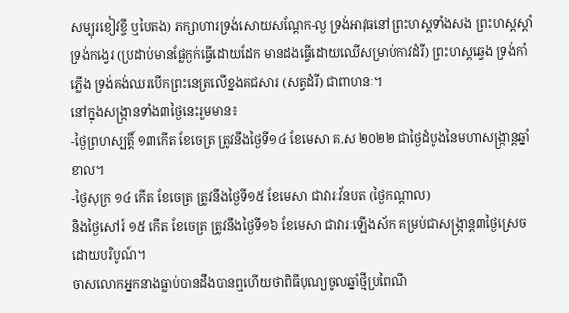សម្បុរខៀវខ្ចី ឬបៃតង) ភក្សាហារទ្រង់សោយសណ្ដែក-ល្ង ទ្រង់អាវុធនៅព្រះហស្ដទាំងសង ព្រះហស្តស្តាំទ្រង់កង្វេរ (ប្រដាប់មានផ្លែក្ងក់ធ្វើដោយដែក មានដងធ្វើដោយឈើសម្រាប់កាវដំរី) ព្រះហស្តឆ្វេង ទ្រង់កាំភ្លើង ទ្រង់គង់ឈរបើកព្រះនេត្រលើខ្នងគជសារ (សត្វដំរី) ជាពាហនៈ។
នៅក្នុងសង្ក្រានទាំង៣ថ្ងៃនេះរួមមាន៖
-ថ្ងៃព្រហស្បត្តិ៍ ១៣កើត ខែចេត្រ ត្រូវនឹងថ្ងៃទី១៤ ខែមេសា គ.ស ២០២២ ជាថ្ងៃដំបូងនៃមហាសង្ក្រាន្តឆ្នាំខាល។
-ថ្ងៃសុក្រ ១៤ កើត ខែចេត្រ ត្រូវនឹងថ្ងៃទី១៥ ខែមេសា ជាវារៈវ័នបត (ថ្ងៃកណ្ដាល)
និងថ្ងៃសៅរ៍ ១៥ កើត ខែចេត្រ ត្រូវនឹងថ្ងៃទី១៦ ខែមេសា ជាវារៈឡើងស័ក គម្រប់ជាសង្ក្រាន្ត៣ថ្ងៃស្រេចដោយបរិបូណ៍។
ចាសលោកអ្នកនាងធ្លាប់បានដឹងបានឮហើយថាពិធីបុណ្យចូលឆ្នាំថ្មីប្រពៃណី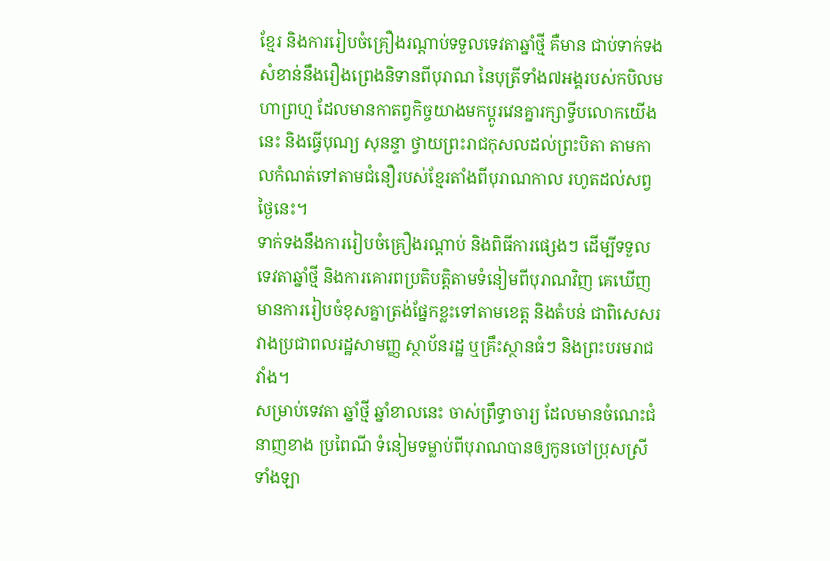ខ្មែរ និងការរៀបចំគ្រឿងរណ្ដាប់ទទួលទេវតាឆ្នាំថ្មី គឺមាន ជាប់ទាក់ទងសំខាន់នឹងរឿងព្រេងនិទានពីបុរាណ នៃបុត្រីទាំង៧អង្គរបស់កបិលមហាព្រហ្ម ដែលមានកាតព្វកិច្ចយាងមកប្ដូរវេនគ្នារក្សាទ្វីបលោកយើងនេះ និងធ្វើបុណ្យ សុនន្ទា ថ្វាយព្រះរាជកុសលដល់ព្រះបិតា តាមកាលកំណត់ទៅតាមជំនឿរបស់ខ្មែរតាំងពីបុរាណកាល រហូតដល់សព្វថ្ងៃនេះ។
ទាក់ទងនឹងការរៀបចំគ្រឿងរណ្ដាប់ និងពិធីការផ្សេងៗ ដើម្បីទទួលទេវតាឆ្នាំថ្មី និងការគោរពប្រតិបត្តិតាមទំនៀមពីបុរាណវិញ គេឃើញមានការរៀបចំខុសគ្នាត្រង់ផ្នែកខ្លះទៅតាមខេត្ត និងតំបន់ ជាពិសេសរវាងប្រជាពលរដ្ឋសាមញ្ញ ស្ថាប័នរដ្ឋ ឬគ្រឹះស្ថានធំៗ និងព្រះបរមរាជវាំង។
សម្រាប់ទេវតា ឆ្នាំថ្មី ឆ្នាំខាលនេះ ចាស់ព្រឹទ្ធាចារ្យ ដែលមានចំណេះជំនាញខាង ប្រពៃណី ទំនៀមទម្លាប់ពីបុរាណបានឲ្យកូនចៅប្រុសស្រីទាំងឡា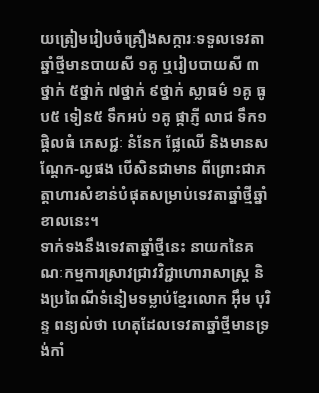យត្រៀមរៀបចំគ្រឿងសក្ការៈទទួលទេវតាឆ្នាំថ្មីមានបាយសី ១គូ ឬរៀបបាយសី ៣ថ្នាក់ ៥ថ្នាក់ ៧ថ្នាក់ ៩ថ្នាក់ ស្លាធម៌ ១គូ ធូប៥ ទៀន៥ ទឹកអប់ ១គូ ផ្កាភ្ញី លាជ ទឹក១ផ្តិលធំ ភេសជ្ជៈ នំនែក ផ្លែឈើ និងមានសណ្ដែក-ល្ងផង បើសិនជាមាន ពីព្រោះជាភត្តាហារសំខាន់បំផុតសម្រាប់ទេវតាឆ្នាំថ្មីឆ្នាំខាលនេះ។
ទាក់ទងនឹងទេវតាឆ្នាំថ្មីនេះ នាយកនៃគណៈកម្មការស្រាវជ្រាវវិជ្ជាហោរាសាស្ត្រ និងប្រពៃណីទំនៀមទម្លាប់ខ្មែរលោក អ៊ឹម បុរិន្ទ ពន្យល់ថា ហេតុដែលទេវតាឆ្នាំថ្មីមានទ្រង់កាំ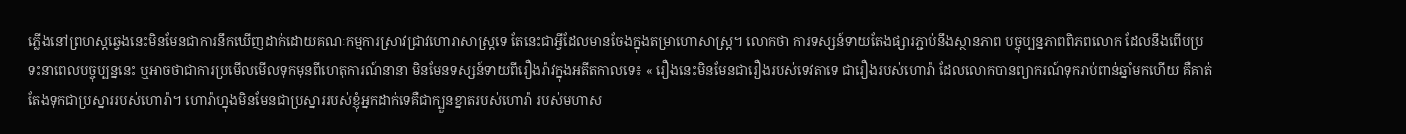ភ្លើងនៅព្រហស្ដឆ្វេងនេះមិនមែនជាការនឹកឃើញដាក់ដោយគណៈកម្មការស្រាវជ្រាវហោរាសាស្ត្រទេ តែនេះជាអ្វីដែលមានចែងក្នុងតម្រាហោសាស្រ្ត។ លោកថា ការទស្សន៍ទាយតែងផ្សារភ្ជាប់នឹងស្ថានភាព បច្ចុប្បន្នភាពពិភពលោក ដែលនឹងពើបប្រទះនាពេលបច្ចុប្បន្ននេះ ឬអាចថាជាការប្រមើលមើលទុកមុនពីហេតុការណ៍នានា មិនមែនទស្សន៍ទាយពីរឿងរ៉ាវក្នុងអតីតកាលទេ៖ « រឿងនេះមិនមែនជារឿងរបស់ទេវតាទេ ជារឿងរបស់ហោរ៉ា ដែលលោកបានព្យាករណ៍ទុករាប់ពាន់ឆ្នាំមកហើយ គឺគាត់តែងទុកជាប្រស្នាររបស់ហោរ៉ា។ ហោរ៉ាហ្នុងមិនមែនជាប្រស្នាររបស់ខ្ញុំអ្នកដាក់ទេគឺជាក្បួនខ្នាតរបស់ហោរ៉ា របស់មហាស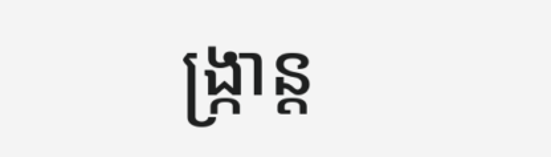ង្រ្កាន្ត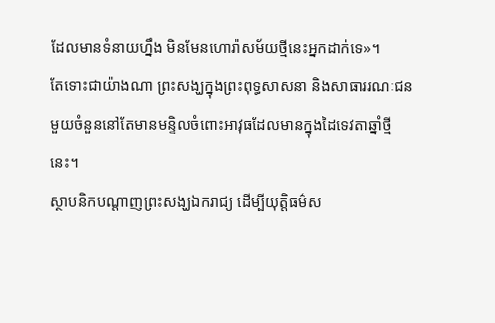ដែលមានទំនាយហ្នឹង មិនមែនហោរ៉ាសម័យថ្មីនេះអ្នកដាក់ទេ»។
តែទោះជាយ៉ាងណា ព្រះសង្ឃក្នុងព្រះពុទ្ធសាសនា និងសាធាររណៈជនមួយចំនួននៅតែមានមន្ទិលចំពោះអាវុធដែលមានក្នុងដៃទេវតាឆ្នាំថ្មីនេះ។
ស្ថាបនិកបណ្ដាញព្រះសង្ឃឯករាជ្យ ដើម្បីយុត្តិធម៌ស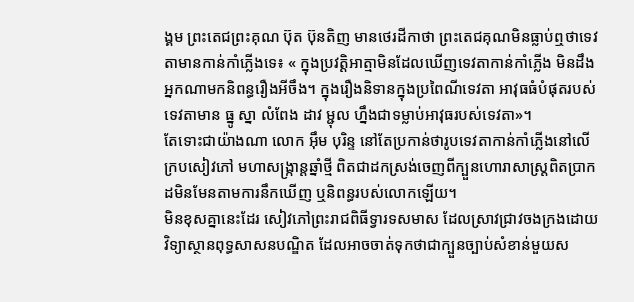ង្គម ព្រះតេជព្រះគុណ ប៊ុត ប៊ុនតិញ មានថេរដីកាថា ព្រះតេជគុណមិនធ្លាប់ឮថាទេវតាមានកាន់កាំភ្លើងទេ៖ « ក្នុងប្រវត្តិអាត្មាមិនដែលឃើញទេវតាកាន់កាំភ្លើង មិនដឹងអ្នកណាមកនិពន្ធរឿងអីចឹង។ ក្នុងរឿងនិទានក្នុងប្រពៃណីទេវតា អាវុធធំបំផុតរបស់ទេវតាមាន ធ្នូ ស្នា លំពែង ដាវ ម្ជុល ហ្នឹងជាទម្លាប់អាវុធរបស់ទេវតា»។
តែទោះជាយ៉ាងណា លោក អ៊ឹម បុរិន្ទ នៅតែប្រកាន់ថារូបទេវតាកាន់កាំភ្លើងនៅលើក្របសៀវភៅ មហាសង្រ្កាន្តឆ្នាំថ្មី ពិតជាដកស្រង់ចេញពីក្បួនហោរាសាស្រ្តពិតប្រាកដមិនមែនតាមការនឹកឃើញ ឬនិពន្ធរបស់លោកឡើយ។
មិនខុសគ្នានេះដែរ សៀវភៅព្រះរាជពិធីទ្វារទសមាស ដែលស្រាវជ្រាវចងក្រងដោយវិទ្យាស្ថានពុទ្ធសាសនបណ្ឌិត ដែលអាចចាត់ទុកថាជាក្បួនច្បាប់សំខាន់មួយស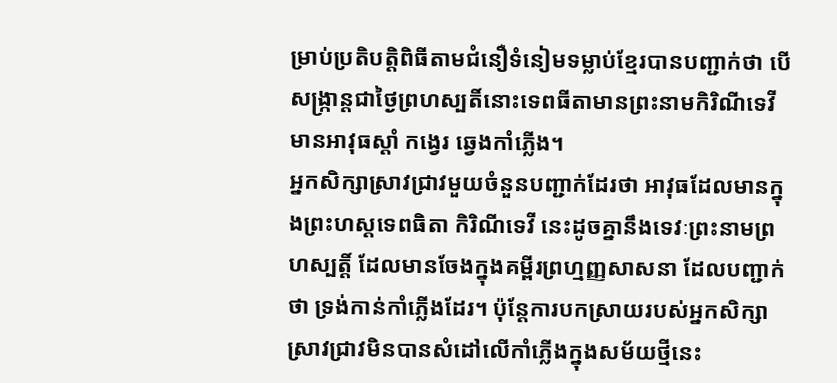ម្រាប់ប្រតិបត្តិពិធីតាមជំនឿទំនៀមទម្លាប់ខ្មែរបានបញ្ជាក់ថា បើសង្រ្កាន្តជាថ្ងៃព្រហស្បតិ៍នោះទេពធីតាមានព្រះនាមកិរិណីទេវី មានអាវុធស្ដាំ កង្វេរ ឆ្វេងកាំភ្លើង។
អ្នកសិក្សាស្រាវជ្រាវមួយចំនួនបញ្ជាក់ដែរថា អាវុធដែលមានក្នុងព្រះហស្ដទេពធិតា កិរិណីទេវី នេះដូចគ្នានឹងទេវៈព្រះនាមព្រហស្បត្តិ៍ ដែលមានចែងក្នុងគម្ពីរព្រហ្មញ្ញសាសនា ដែលបញ្ជាក់ថា ទ្រង់កាន់កាំភ្លើងដែរ។ ប៉ុន្តែការបកស្រាយរបស់អ្នកសិក្សាស្រាវជ្រាវមិនបានសំដៅលើកាំភ្លើងក្នុងសម័យថ្មីនេះ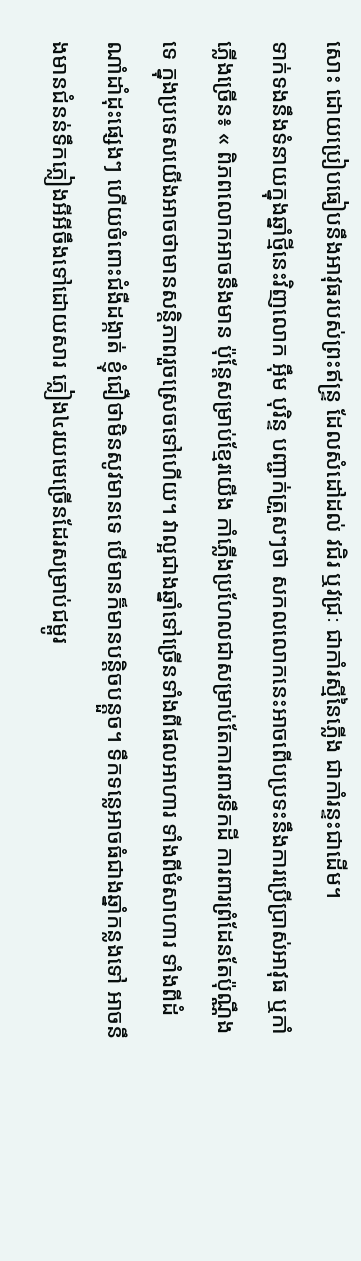សោះ ដោយប្រៀបធៀបនឹងអាវុធរបស់ព្រះឥន្រ្ទ ដែលសំដៅដល់ វជិរ ឬវជ្រៈ ជាកាំរស្មីនៃភ្លើង ជាកាំរន្ទះជាដើម។
ទាក់ទងនឹងទំនាយក្នុងឆ្នាំថ្មីនេះវិញលោក អ៊ឹម បុរិន្ទ បញ្ជាក់ត្រួសៗថា សកលលោកនេះអាចពើបប្រទះនឹងការប្រើប្រាស់អាវុធ ឬកាំភ្លើងច្រើន៖ « ពិភពលោកអាចនឹងមាន ប៉ុន្តែសម្រាប់ខ្មែរយើង កាំភ្លើងប្រហែលជាសម្រាប់តែការពារទឹកដី ការពារព្រំដែនតែប៉ុណ្ណឹងទេ ក្នុងប្រទេសយើងអាចថាមានសន្តិភាពរួចស្រេចទៅហើយ។ វាល្អជាងឆ្នាំទៅច្រើនទាំងពីផលអាហារ ទាំងពីមំសាហារ ទាំងពីដំណាំដាំដុះផ្សេងៗ ហើយចំពោះជំងឺដង្កាត់ ខ្ញុំជឿថាមិនសូវមានទេ បើមានក៏មានបន្តិចបន្តួច។ ទឹកទន្លេអាចធំជាងឆ្នាំកន្លងទៅ អាចនឹងមានជំនន់ទឹកភ្លៀងអីអីចឹងទៅដោយសារ ភ្លៀង៤រយមេច្រើនដែរសម្រាប់ជម្ពូរ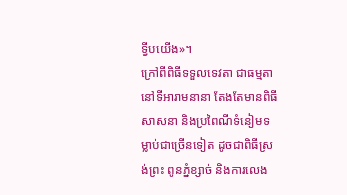ទ្វីបយើង»។
ក្រៅពីពិធីទទួលទេវតា ជាធម្មតានៅទីអារាមនានា តែងតែមានពិធីសាសនា និងប្រពៃណីទំនៀមទម្លាប់ជាច្រើនទៀត ដូចជាពិធីស្រង់ព្រះ ពូនភ្នំខ្សាច់ និងការលេង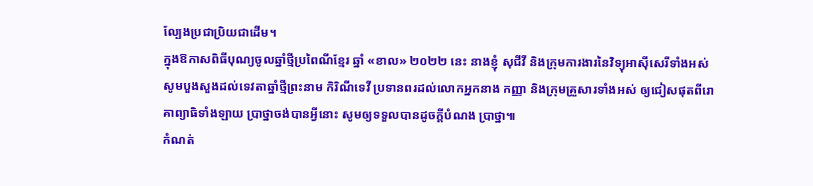ល្បែងប្រជាប្រិយជាដើម។
ក្នុងឱកាសពិធីបុណ្យចូលឆ្នាំថ្មីប្រពៃណីខ្មែរ ឆ្នាំ «ខាល» ២០២២ នេះ នាងខ្ញុំ សុជីវី និងក្រុមការងារនៃវិទ្យុអាស៊ីសេរីទាំងអស់ សូមបួងសួងដល់ទេវតាឆ្នាំថ្មីព្រះនាម កិរិណីទេវី ប្រទានពរដល់លោកអ្នកនាង កញ្ញា និងក្រុមគ្រួសារទាំងអស់ ឲ្យជៀសផុតពីរោគាព្យាធិទាំងឡាយ ប្រាថ្នាចង់បានអ្វីនោះ សូមឲ្យទទួលបានដូចក្ដីបំណង ប្រាថ្នា៕
កំណត់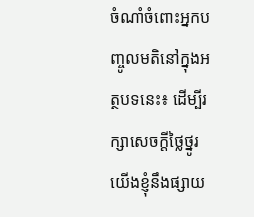ចំណាំចំពោះអ្នកបញ្ចូលមតិនៅក្នុងអត្ថបទនេះ៖ ដើម្បីរក្សាសេចក្ដីថ្លៃថ្នូរ យើងខ្ញុំនឹងផ្សាយ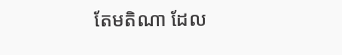តែមតិណា ដែល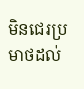មិនជេរប្រមាថដល់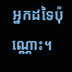អ្នកដទៃប៉ុណ្ណោះ។